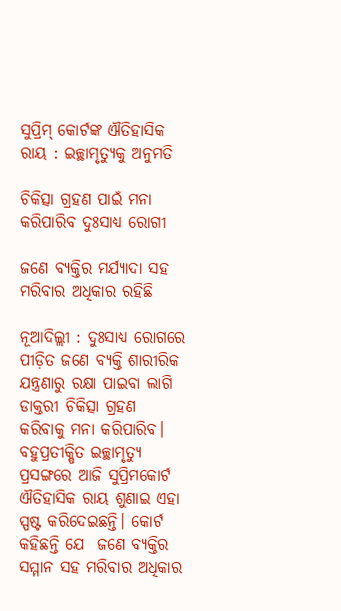ସୁପ୍ରିମ୍‌ କୋର୍ଟଙ୍କ ଐତିହାସିକ ରାୟ : ଇଚ୍ଛାମୃତ୍ୟୁକୁ ଅନୁମତି

ଚିକିତ୍ସା ଗ୍ରହଣ ପାଇଁ ମନା କରିପାରିବ ଦୁଃସାଧ୍ୟ ରୋଗୀ

ଜଣେ ବ୍ୟକ୍ତିର ମର୍ଯ୍ୟାଦା ସହ ମରିବାର ଅଧିକାର ରହିଛି

ନୂଆଦିଲ୍ଲୀ : ଦୁଃସାଧ୍ୟ ରୋଗରେ ପୀଡ଼ିତ ଜଣେ ବ୍ୟକ୍ତି ଶାରୀରିକ ଯନ୍ତ୍ରଣାରୁ ରକ୍ଷା ପାଇବା ଲାଗି ଡାକ୍ତରୀ ଚିକିତ୍ସା ଗ୍ରହଣ କରିବାକୁ ମନା କରିପାରିବ। ବହୁପ୍ରତୀକ୍ଷିତ ଇଚ୍ଛାମୃତ୍ୟୁ ପ୍ରସଙ୍ଗରେ ଆଜି ସୁପ୍ରିମକୋର୍ଟ ଐତିହାସିକ ରାୟ ଶୁଣାଇ ଏହା ସ୍ପଷ୍ଟ କରିଦେଇଛନ୍ତି। କୋର୍ଟ କହିଛନ୍ତି ଯେ  ଜଣେ ବ୍ୟକ୍ତିର ସମ୍ମାନ ସହ ମରିବାର ଅଧିକାର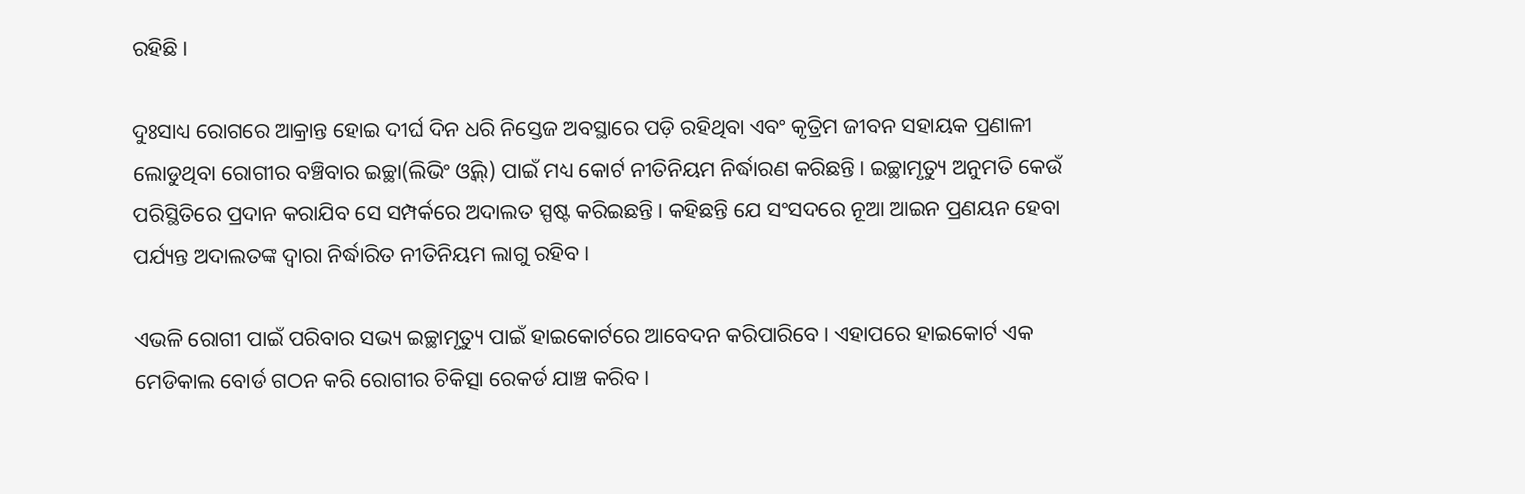ରହିଛି।

ଦୁଃସାଧ୍ୟ ରୋଗରେ ଆକ୍ରାନ୍ତ ହୋଇ ଦୀର୍ଘ ଦିନ ଧରି ନିସ୍ତେଜ ଅବସ୍ଥାରେ ପଡ଼ି ରହିଥିବା ଏବଂ କୃତ୍ରିମ ଜୀବନ ସହାୟକ ପ୍ରଣାଳୀ ଲୋଡୁଥିବା ରୋଗୀର ବଞ୍ଚିବାର ଇଚ୍ଛା(ଲିଭିଂ ଓ୍ଵିଲ୍‌) ପାଇଁ ମଧ୍ୟ କୋର୍ଟ ନୀତିନିୟମ ନିର୍ଦ୍ଧାରଣ କରିଛନ୍ତି। ଇଚ୍ଛାମୃତ୍ୟୁ ଅନୁମତି କେଉଁ ପରିସ୍ଥିତିରେ ପ୍ରଦାନ କରାଯିବ ସେ ସମ୍ପର୍କରେ ଅଦାଲତ ସ୍ପଷ୍ଟ କରିଇଛନ୍ତି। କହିଛନ୍ତି ଯେ ସଂସଦରେ ନୂଆ ଆଇନ ପ୍ରଣୟନ ହେବା ପର୍ଯ୍ୟନ୍ତ ଅଦାଲତଙ୍କ ଦ୍ୱାରା ନିର୍ଦ୍ଧାରିତ ନୀତିନିୟମ ଲାଗୁ ରହିବ।

ଏଭଳି ରୋଗୀ ପାଇଁ ପରିବାର ସଭ୍ୟ ଇଚ୍ଛାମୃତ୍ୟୁ ପାଇଁ ହାଇକୋର୍ଟରେ ଆବେଦନ କରିପାରିବେ। ଏହାପରେ ହାଇକୋର୍ଟ ଏକ ମେଡିକାଲ ବୋର୍ଡ ଗଠନ କରି ରୋଗୀର ଚିକିତ୍ସା ରେକର୍ଡ ଯାଞ୍ଚ କରିବ।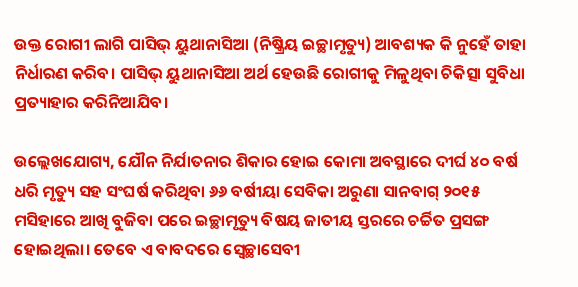ଉକ୍ତ ରୋଗୀ ଲାଗି ପାସିଭ୍‌ ୟୁଥାନାସିଆ (ନିଷ୍କ୍ରିୟ ଇଚ୍ଛାମୃତ୍ୟୁ) ଆବଶ୍ୟକ କି ନୁହେଁ ତାହା ନିର୍ଧାରଣ କରିବ। ପାସିଭ୍‌ ୟୁଥାନାସିଆ ଅର୍ଥ ହେଉଛି ରୋଗୀକୁ ମିଳୁଥିବା ଚିକିତ୍ସା ସୁବିଧା ପ୍ରତ୍ୟାହାର କରିନିଆଯିବ।

ଉଲ୍ଲେଖଯୋଗ୍ୟ, ଯୌନ ନିର୍ଯାତନାର ଶିକାର ହୋଇ କୋମା ଅବସ୍ଥାରେ ଦୀର୍ଘ ୪୦ ବର୍ଷ ଧରି ମୃତ୍ୟୁ ସହ ସଂଘର୍ଷ କରିଥିବା ୬୬ ବର୍ଷୀୟା ସେବିକା ଅରୁଣା ସାନବାଗ୍‌ ୨୦୧୫ ମସିହାରେ ଆଖି ବୁଜିବା ପରେ ଇଚ୍ଛାମୃତ୍ୟୁ ବିଷୟ ଜାତୀୟ ସ୍ତରରେ ଚର୍ଚ୍ଚିତ ପ୍ରସଙ୍ଗ ହୋଇଥିଲା। ତେବେ ଏ ବାବଦରେ ସ୍ୱେଚ୍ଛାସେବୀ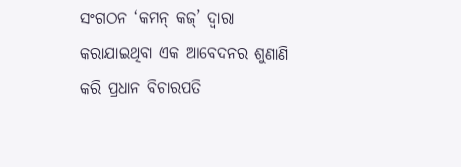ସଂଗଠନ ‘କମନ୍‌ କଜ୍‌’ ଦ୍ୱାରା କରାଯାଇଥିବା ଏକ ଆବେଦନର ଶୁଣାଣି କରି ପ୍ରଧାନ ବିଚାରପତି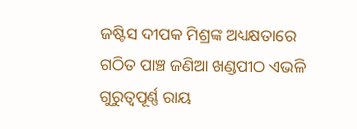ଜଷ୍ଟିସ ଦୀପକ ମିଶ୍ରଙ୍କ ଅଧ୍ୟକ୍ଷତାରେ ଗଠିତ ପାଞ୍ଚ ଜଣିଆ ଖଣ୍ଡପୀଠ ଏଭଳି ଗୁରୁତ୍ୱପୂର୍ଣ୍ଣ ରାୟ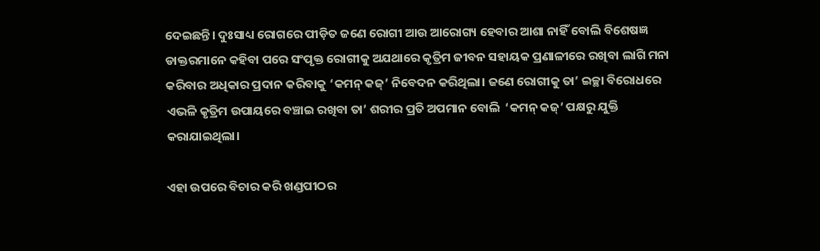ଦେଇଛନ୍ତି। ଦୁଃସାଧ୍ୟ ରୋଗରେ ପୀଡ଼ିତ ଜଣେ ରୋଗୀ ଆଉ ଆରୋଗ୍ୟ ହେବାର ଆଶା ନାହିଁ ବୋଲି ବିଶେଷଜ୍ଞ ଡାକ୍ତରମାନେ କହିବା ପରେ ସଂପୃକ୍ତ ରୋଗୀକୁ ଅଯଥାରେ କୃତ୍ରିମ ଜୀବନ ସହାୟକ ପ୍ରଣାଳୀରେ ରଖିବା ଲାଗି ମନା କରିବାର ଅଧିକାର ପ୍ରଦାନ କରିବାକୁ ‘କମନ୍‌ କଜ୍‌’ ନିବେଦନ କରିଥିଲା। ଜଣେ ରୋଗୀକୁ ତା’ ଇଚ୍ଛା ବିରୋଧରେ ଏଭଳି କୃତ୍ରିମ ଉପାୟରେ ବଞ୍ଚାଇ ରଖିବା ତା’ ଶରୀର ପ୍ରତି ଅପମାନ ବୋଲି  ‘କମନ୍‌ କଜ୍‌’ ପକ୍ଷରୁ ଯୁକ୍ତି କରାଯାଇଥିଲା।

ଏହା ଉପରେ ବିଚାର କରି ଖଣ୍ଡପୀଠର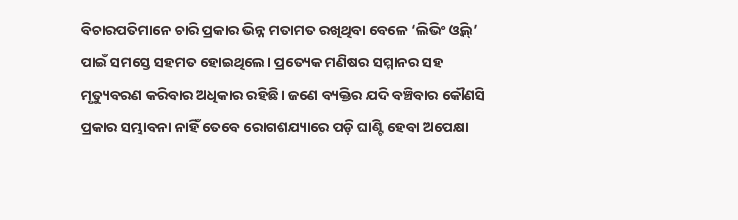ବିଚାରପତିମାନେ ଚାରି ପ୍ରକାର ଭିନ୍ନ ମତାମତ ରଖିଥିବା ବେଳେ ‘ଲିଭିଂ ଓ୍ଵିଲ୍‌’ ପାଇଁ ସମସ୍ତେ ସହମତ ହୋଇଥିଲେ। ପ୍ରତ୍ୟେକ ମଣିଷର ସମ୍ମାନର ସହ ମୃତ୍ୟୁବରଣ କରିବାର ଅଧିକାର ରହିଛି। ଜଣେ ବ୍ୟକ୍ତିର ଯଦି ବଞ୍ଚିବାର କୌଣସି ପ୍ରକାର ସମ୍ଭାବନା ନାହିଁ ତେବେ ରୋଗଶଯ୍ୟାରେ ପଡ଼ି ଘାଣ୍ଟି ହେବା ଅପେକ୍ଷା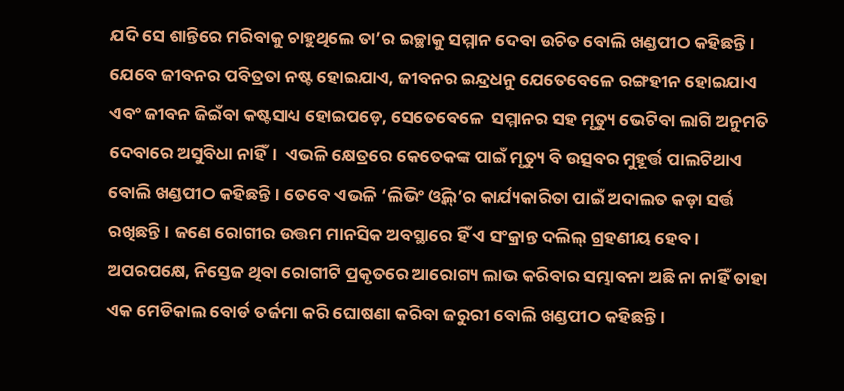ଯଦି ସେ ଶାନ୍ତିରେ ମରିବାକୁ ଚାହୁଥିଲେ ତା’ର ଇଚ୍ଛାକୁ ସମ୍ମାନ ଦେବା ଉଚିତ ବୋଲି ଖଣ୍ଡପୀଠ କହିଛନ୍ତି। ଯେବେ ଜୀବନର ପବିତ୍ରତା ନଷ୍ଟ ହୋଇଯାଏ, ଜୀବନର ଇନ୍ଦ୍ରଧନୁ ଯେତେବେଳେ ରଙ୍ଗହୀନ ହୋଇଯାଏ ଏବଂ ଜୀବନ ଜିଇଁବା କଷ୍ଟସାଧ୍ୟ ହୋଇପଡ଼େ, ସେତେବେଳେ  ସମ୍ମାନର ସହ ମୃତ୍ୟୁ ଭେଟିବା ଲାଗି ଅନୁମତି ଦେବାରେ ଅସୁବିଧା ନାହିଁ।  ଏଭଳି କ୍ଷେତ୍ରରେ କେତେକଙ୍କ ପାଇଁ ମୃତ୍ୟୁ ବି ଉତ୍ସବର ମୁହୂର୍ତ୍ତ ପାଲଟିଥାଏ ବୋଲି ଖଣ୍ଡପୀଠ କହିଛନ୍ତି। ତେବେ ଏଭଳି ‘ଲିଭିଂ ଓ୍ଵିଲ୍‌’ର କାର୍ଯ୍ୟକାରିତା ପାଇଁ ଅଦାଲତ କଡ଼ା ସର୍ତ୍ତ ରଖିଛନ୍ତି। ଜଣେ ରୋଗୀର ଉତ୍ତମ ମାନସିକ ଅବସ୍ଥାରେ ହିଁ ଏ ସଂକ୍ରାନ୍ତ ଦଲିଲ୍‌ ଗ୍ରହଣୀୟ ହେବ। ଅପରପକ୍ଷେ, ନିସ୍ତେଜ ଥିବା ରୋଗୀଟି ପ୍ରକୃତରେ ଆରୋଗ୍ୟ ଲାଭ କରିବାର ସମ୍ଭାବନା ଅଛି ନା ନାହିଁ ତାହା ଏକ ମେଡିକାଲ ବୋର୍ଡ ତର୍ଜମା କରି ଘୋଷଣା କରିବା ଜରୁରୀ ବୋଲି ଖଣ୍ଡପୀଠ କହିଛନ୍ତି।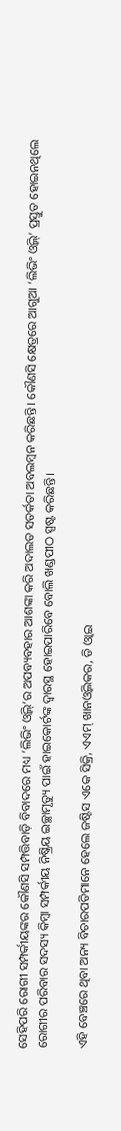ସେହିପରି ରୋଗୀ ସମ୍ପର୍କୀୟଙ୍କର କୌଣସି ସମ୍ପତ୍ତିବାଡ଼ି ବିବାଦରେ ମଧ୍ୟ ‘ଲିଭିଂ ଓ୍ଵିଲ୍‌’ର ଅପବ୍ୟବହାର ଆଶଙ୍କା କରି ଅଦାଲତ ସତର୍କତା ଅବଲମ୍ବନ କରିଛନ୍ତି। କୌଣସି କ୍ଷେତ୍ରରେ ଆଗୁଆ ‘ଲିଭିଂ ଓ୍ଵିଲ୍‌’ ପ୍ରସ୍ତୁତ ହୋଇନଥିଲେ ରୋଗୀର ପରିବାର ସଦସ୍ୟ କିମ୍ବା ସମ୍ପର୍କୀୟ ନିଷ୍କ୍ରିୟ ଇଚ୍ଛାମୃତ୍ୟୁ ପାଇଁ ହାଇକୋର୍ଟଙ୍କ ଦ୍ୱାରସ୍ଥ ହୋଇପାରିବେ ବୋଲି ଖଣ୍ଡପୀଠ ସ୍ପଷ୍ଟ କରିଛନ୍ତି।

ଏହି ବେଞ୍ଚରେ ଥିବା ଅନ୍ୟ ବିଚାରପତିମାନେ ହେଲେ ଜଷ୍ଟିସ ଏକେ ସିକ୍ରି, ଏଏମ୍‌ ଖାନଓ୍ଵିଲକର, ଡି ଓ୍ଵାଇ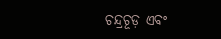ଚନ୍ଦ୍ରଚୂଡ଼ ଏବଂ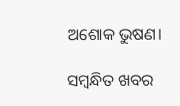ଅଶୋକ ଭୁଷଣ।

ସମ୍ବନ୍ଧିତ ଖବର